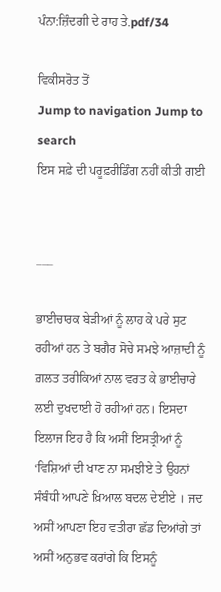ਪੰਨਾ:ਜ਼ਿੰਦਗੀ ਦੇ ਰਾਹ ਤੇ.pdf/34

ਵਿਕੀਸਰੋਤ ਤੋਂ
Jump to navigation Jump to search
ਇਸ ਸਫ਼ੇ ਦੀ ਪਰੂਫ਼ਰੀਡਿੰਗ ਨਹੀਂ ਕੀਤੀ ਗਈ


___

ਭਾਈਚਾਰਕ ਬੇੜੀਆਂ ਨੂੰ ਲਾਹ ਕੇ ਪਰੇ ਸੁਟ ਰਹੀਆਂ ਹਨ ਤੇ ਬਗੈਰ ਸੋਚੇ ਸਮਝੇ ਆਜ਼ਾਦੀ ਨੂੰ ਗ਼ਲਤ ਤਰੀਕਿਆਂ ਨਾਲ ਵਰਤ ਕੇ ਭਾਈਚਾਰੇ ਲਈ ਦੁਖਦਾਈ ਹੋ ਰਹੀਆਂ ਹਨ। ਇਸਦਾ ਇਲਾਜ ਇਹ ਹੈ ਕਿ ਅਸੀਂ ਇਸਤ੍ਰੀਆਂ ਨੂੰ ‘ਵਿਸ਼ਿਆਂ ਦੀ ਖਾਣ ਨਾ ਸਮਝੀਏ ਤੇ ਉਹਨਾਂ ਸੰਬੰਧੀ ਆਪਣੇ ਖ਼ਿਆਲ ਬਦਲ ਦੇਈਏ । ਜਦ ਅਸੀਂ ਆਪਣਾ ਇਹ ਵਤੀਰਾ ਛੱਡ ਦਿਆਂਗੇ ਤਾਂ ਅਸੀਂ ਅਨੁਭਵ ਕਰਾਂਗੇ ਕਿ ਇਸਨੂੰ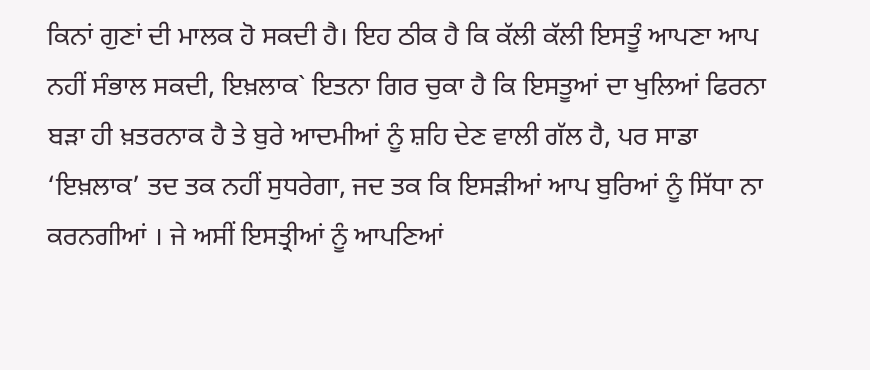ਕਿਨਾਂ ਗੁਣਾਂ ਦੀ ਮਾਲਕ ਹੋ ਸਕਦੀ ਹੈ। ਇਹ ਠੀਕ ਹੈ ਕਿ ਕੱਲੀ ਕੱਲੀ ਇਸਤੂੰ ਆਪਣਾ ਆਪ ਨਹੀਂ ਸੰਭਾਲ ਸਕਦੀ, ਇਖ਼ਲਾਕ` ਇਤਨਾ ਗਿਰ ਚੁਕਾ ਹੈ ਕਿ ਇਸਤੂਆਂ ਦਾ ਖੁਲਿਆਂ ਫਿਰਨਾ ਬੜਾ ਹੀ ਖ਼ਤਰਨਾਕ ਹੈ ਤੇ ਬੁਰੇ ਆਦਮੀਆਂ ਨੂੰ ਸ਼ਹਿ ਦੇਣ ਵਾਲੀ ਗੱਲ ਹੈ, ਪਰ ਸਾਡਾ ‘ਇਖ਼ਲਾਕ’ ਤਦ ਤਕ ਨਹੀਂ ਸੁਧਰੇਗਾ, ਜਦ ਤਕ ਕਿ ਇਸੜੀਆਂ ਆਪ ਬੁਰਿਆਂ ਨੂੰ ਸਿੱਧਾ ਨਾ ਕਰਨਗੀਆਂ । ਜੇ ਅਸੀਂ ਇਸਤ੍ਰੀਆਂ ਨੂੰ ਆਪਣਿਆਂ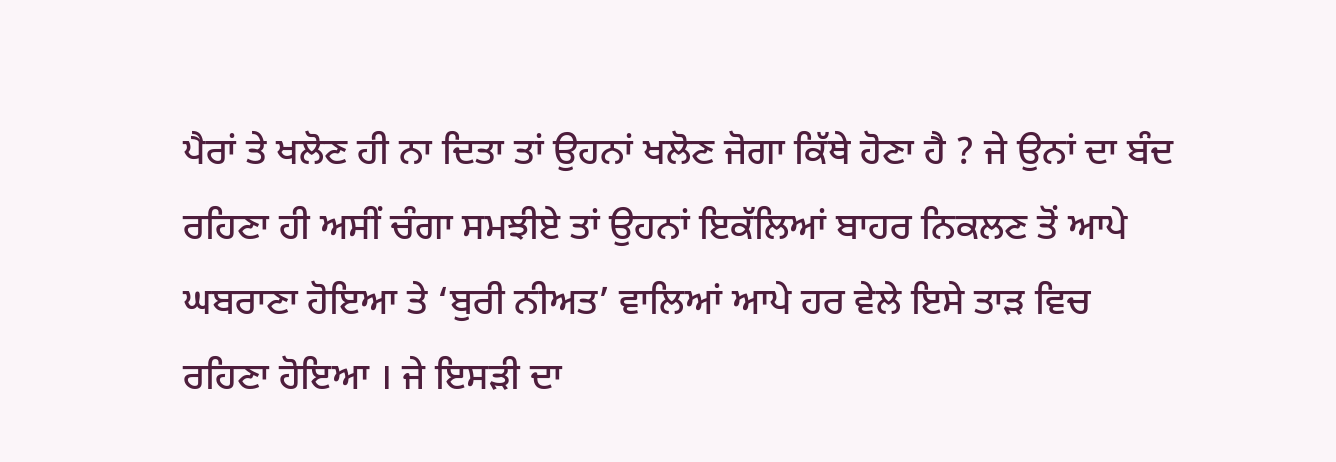ਪੈਰਾਂ ਤੇ ਖਲੋਣ ਹੀ ਨਾ ਦਿਤਾ ਤਾਂ ਉਹਨਾਂ ਖਲੋਣ ਜੋਗਾ ਕਿੱਥੇ ਹੋਣਾ ਹੈ ? ਜੇ ਉਨਾਂ ਦਾ ਬੰਦ ਰਹਿਣਾ ਹੀ ਅਸੀਂ ਚੰਗਾ ਸਮਝੀਏ ਤਾਂ ਉਹਨਾਂ ਇਕੱਲਿਆਂ ਬਾਹਰ ਨਿਕਲਣ ਤੋਂ ਆਪੇ ਘਬਰਾਣਾ ਹੋਇਆ ਤੇ ‘ਬੁਰੀ ਨੀਅਤ’ ਵਾਲਿਆਂ ਆਪੇ ਹਰ ਵੇਲੇ ਇਸੇ ਤਾੜ ਵਿਚ ਰਹਿਣਾ ਹੋਇਆ । ਜੇ ਇਸੜੀ ਦਾ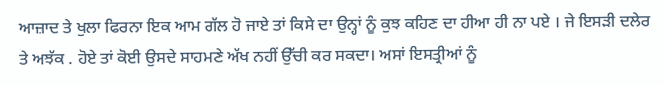ਆਜ਼ਾਦ ਤੇ ਖੁਲਾ ਫਿਰਨਾ ਇਕ ਆਮ ਗੱਲ ਹੋ ਜਾਏ ਤਾਂ ਕਿਸੇ ਦਾ ਉਨ੍ਹਾਂ ਨੂੰ ਕੁਝ ਕਹਿਣ ਦਾ ਹੀਆ ਹੀ ਨਾ ਪਏ । ਜੇ ਇਸੜੀ ਦਲੇਰ ਤੇ ਅਝੱਕ . ਹੋਏ ਤਾਂ ਕੋਈ ਉਸਦੇ ਸਾਹਮਣੇ ਅੱਖ ਨਹੀਂ ਉੱਚੀ ਕਰ ਸਕਦਾ। ਅਸਾਂ ਇਸਤ੍ਰੀਆਂ ਨੂੰ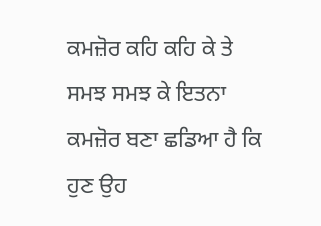ਕਮਜ਼ੋਰ ਕਹਿ ਕਹਿ ਕੇ ਤੇ ਸਮਝ ਸਮਝ ਕੇ ਇਤਨਾ ਕਮਜ਼ੋਰ ਬਣਾ ਛਡਿਆ ਹੈ ਕਿ ਹੁਣ ਉਹ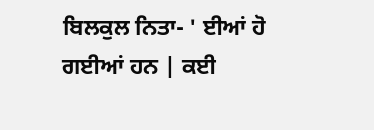ਬਿਲਕੁਲ ਨਿਤਾ- ' ਈਆਂ ਹੋ ਗਈਆਂ ਹਨ | ਕਈ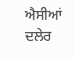ਐਸੀਆਂ ਦਲੇਰ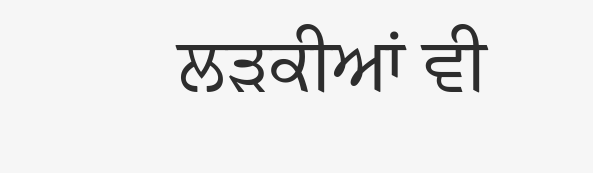ਲੜਕੀਆਂ ਵੀ